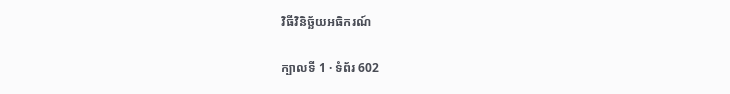វិធីវិនិច្ឆ័យអធិករណ៍

ក្បាលទី 1 · ទំព័រ 602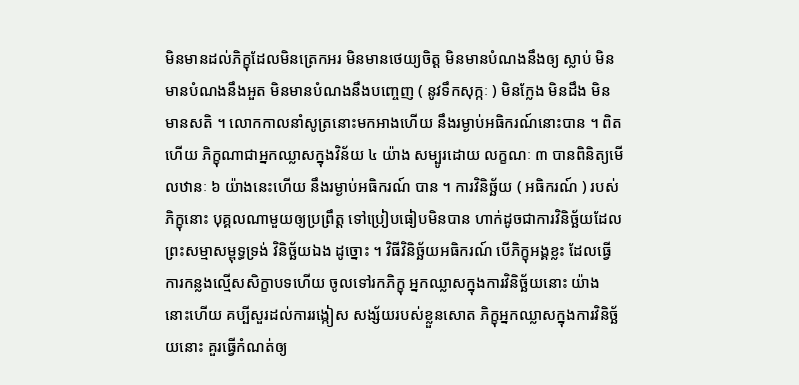មិនមានដល់ភិក្ខុដែលមិនត្រេកអរ មិនមានថេយ្យចិត្ត មិនមានបំណងនឹងឲ្យ ស្លាប់ មិនមានបំណងនឹងអួត មិនមានបំណងនឹងបញ្ចេញ ( នូវទឹកសុក្កៈ ) មិនក្លែង មិនដឹង មិនមានសតិ ។ លោកកាលនាំសូត្រនោះមកអាងហើយ នឹងរម្ងាប់អធិករណ៍នោះបាន ។ ពិតហើយ ភិក្ខុណាជាអ្នកឈ្លាសក្នុងវិន័យ ៤ យ៉ាង សម្បូរដោយ លក្ខណៈ ៣ បានពិនិត្យមើលឋានៈ ៦ យ៉ាងនេះហើយ នឹងរម្ងាប់អធិករណ៍ បាន ។ ការវិនិច្ឆ័យ ( អធិករណ៍ ) របស់ភិក្ខុនោះ បុគ្គលណាមួយឲ្យប្រព្រឹត្ត ទៅប្រៀបធៀបមិនបាន ហាក់ដូចជាការវិនិច្ឆ័យដែលព្រះសម្មាសម្ពុទ្ធទ្រង់ វិនិច្ឆ័យឯង ដូច្នោះ ។ វិធីវិនិច្ឆ័យអធិករណ៍ បើភិក្ខុអង្គខ្លះ ដែលធ្វើការកន្លងល្មើសសិក្ខាបទហើយ ចូលទៅរកភិក្ខុ អ្នកឈ្លាសក្នុងការវិនិច្ឆ័យនោះ យ៉ាងនោះហើយ គប្បីសួរដល់ការរង្កៀស សង្ស័យរបស់ខ្លួនសោត ភិក្ខុអ្នកឈ្លាសក្នុងការវិនិច្ឆ័យនោះ គួរធ្វើកំណត់ឲ្យ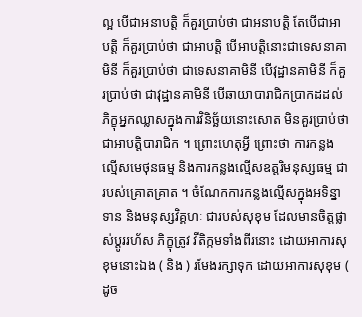ល្អ បើជាអនាបត្តិ ក៏គួរប្រាប់ថា ជាអនាបត្តិ តែបើជាអាបត្តិ ក៏គួរប្រាប់ថា ជាអាបត្តិ បើអាបត្តិនោះជាទេសនាគាមិនី ក៏គួរប្រាប់ថា ជាទេសនាគាមិនី បើវុដ្ឋានគាមិនី ក៏គួរប្រាប់ថា ជាវុដ្ឋានគាមិនី បើឆាយាបារាជិកប្រាកដដល់ ភិក្ខុអ្នកឈ្លាសក្នុងការវិនិច្ឆ័យនោះសោត មិនគួរប្រាប់ថា ជាអាបត្តិបារាជិក ។ ព្រោះហេតុអ្វី ព្រោះថា ការកន្លងល្មើសមេថុនធម្ម និងការកន្លងល្មើសឧត្តរិមនុស្សធម្ម ជារបស់គ្រោតគ្រាត ។ ចំណែកការកន្លងល្មើសក្នុងអទិន្នាទាន និងមនុស្សវិគ្គហៈ ជារបស់សុខុម ដែលមានចិត្តផ្លាស់ប្តូររហ័ស ភិក្ខុត្រូវ វីតិក្កមទាំងពីរនោះ ដោយអាការសុខុមនោះឯង ( និង ) រមែងរក្សាទុក ដោយអាការសុខុម ( ដូច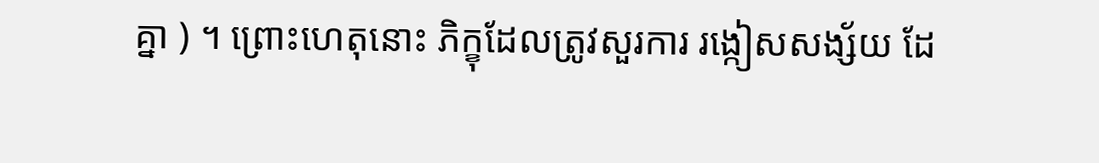គ្នា ) ។ ព្រោះហេតុនោះ ភិក្ខុដែលត្រូវសួរការ រង្កៀសសង្ស័យ ដែ